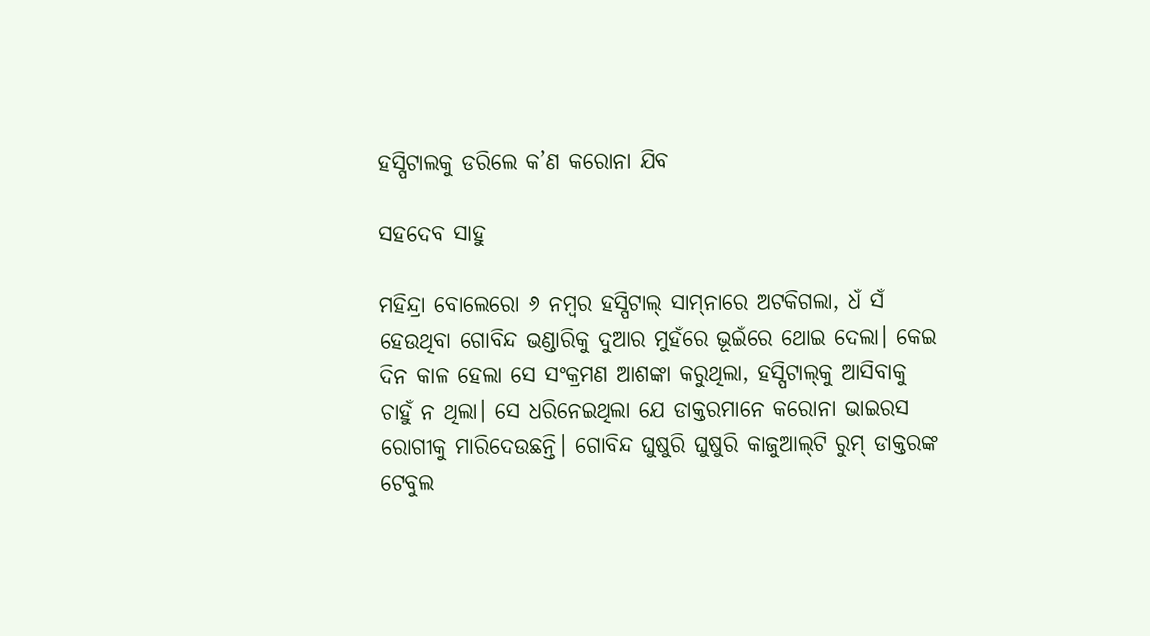ହସ୍ପିଟାଲକୁ ଡରିଲେ କ’ଣ କରୋନା ଯିବ

ସହଦେବ ସାହୁ

ମହିନ୍ଦ୍ରା ବୋଲେରୋ ୬ ନମ୍ବର ହସ୍ପିଟାଲ୍‌ ସାମ୍‌ନାରେ ଅଟକିଗଲା, ଧଁ ସଁ ହେଉଥିବା ଗୋବିନ୍ଦ ଭଣ୍ଡାରିକୁ ଦୁଆର ମୁହଁରେ ଭୂଇଁରେ ଥୋଇ ଦେଲା। କେଇ ଦିନ କାଳ ହେଲା ସେ ସଂକ୍ରମଣ ଆଶଙ୍କା କରୁଥିଲା, ହସ୍ପିଟାଲ୍‌କୁ ଆସିବାକୁ ଚାହୁଁ ନ ଥିଲା। ସେ ଧରିନେଇଥିଲା ଯେ ଡାକ୍ତରମାନେ କରୋନା ଭାଇରସ ରୋଗୀକୁ ମାରିଦେଉଛନ୍ତି। ଗୋବିନ୍ଦ ଘୁଷୁରି ଘୁଷୁରି କାଜୁଆଲ୍‌ଟି ରୁମ୍‌ ଡାକ୍ତରଙ୍କ ଟେବୁଲ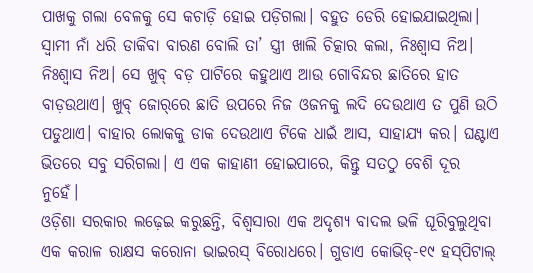ପାଖକୁ ଗଲା ବେଳକୁ ସେ କଚାଡ଼ି ହୋଇ ପଡ଼ିଗଲା। ବହୁତ ଡେରି ହୋଇଯାଇଥିଲା।
ସ୍ବାମୀ ନାଁ ଧରି ଡାକିବା ବାରଣ ବୋଲି ତା’ ସ୍ତ୍ରୀ ଖାଲି ଚିତ୍କାର କଲା, ନିଃଶ୍ୱାସ ନିଅ। ନିଃଶ୍ୱାସ ନିଅ। ସେ ଖୁବ୍‌ ବଡ଼ ପାଟିରେ କହୁଥାଏ ଆଉ ଗୋବିନ୍ଦର ଛାତିରେ ହାତ ବାଡ଼ଉଥାଏ। ଖୁବ୍‌ ଜୋର୍‌ରେ ଛାତି ଉପରେ ନିଜ ଓଜନକୁ ଲଦି ଦେଉଥାଏ ତ ପୁଣି ଉଠି ପଡୁଥାଏ। ବାହାର ଲୋକକୁ ଡାକ ଦେଉଥାଏ ଟିକେ ଧାଇଁ ଆସ, ସାହାଯ୍ୟ କର। ଘଣ୍ଟାଏ ଭିତରେ ସବୁ ସରିଗଲା। ଏ ଏକ କାହାଣୀ ହୋଇପାରେ, କିନ୍ତୁ ସତଠୁ ବେଶି ଦୂର ନୁହେଁ।
ଓଡ଼ିଶା ସରକାର ଲଢ଼େଇ କରୁଛନ୍ତି, ବିଶ୍ୱସାରା ଏକ ଅଦୃଶ୍ୟ ବାଦଲ ଭଳି ଘୂରିବୁଲୁଥିବା ଏକ କରାଳ ରାକ୍ଷସ କରୋନା ଭାଇରସ୍‌ ବିରୋଧରେ। ଗୁଡାଏ କୋଭିଡ୍‌-୧୯ ହସ୍‌ପିଟାଲ୍‌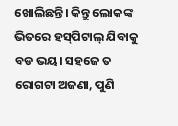ଖୋଲିଛନ୍ତି। କିନ୍ତୁ ଲୋକଙ୍କ ଭିତରେ ହସ୍‌ପିଟାଲ୍‌ ଯିବାକୁ ବଡ ଭୟ। ସହଜେ ତ ରୋଗଟା ଅଜଣା, ପୁଣି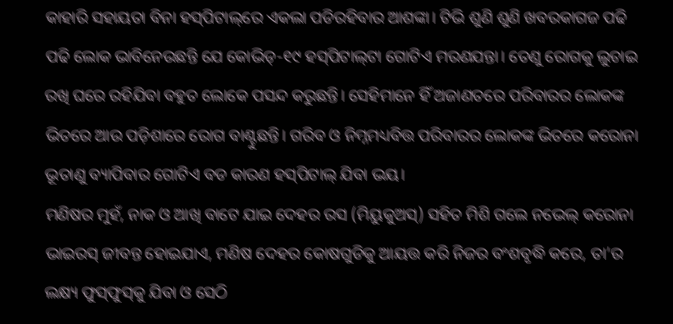କାହାରି ସହାୟତା ବିନା ହସ୍‌ପିଟାଲ୍‌ରେ ଏକଲା ପଡିରହିବାର ଆଶଙ୍କା। ଟିଭି ଶୁଣି ଶୁଣି ଖବରକାଗଜ ପଢି ପଢି ଲୋକ ଭାବିନେଉଛନ୍ତି ଯେ କୋଭିଡ୍‌-୧୯ ହସ୍‌ପିଟାଲ୍‌ଟା ଗୋଟିଏ ମରଣଯନ୍ତା। ତେଣୁ ରୋଗକୁ ଲୁଚାଇ ରଖି ଘରେ ରହିଯିବା ବହୁତ ଲୋକେ ପସନ୍ଦ କରୁଛନ୍ତି। ସେହିମାନେ ହିଁ ଅଜାଣତରେ ପରିବାରର ଲୋକଙ୍କ ଭିତରେ ଆଉ ପଡ଼ିଶାରେ ରୋଗ ବାଣ୍ଟୁଛନ୍ତି। ଗରିବ ଓ ନିମ୍ନମଧ୍ୟବିତ୍ତ ପରିବାରର ଲୋକଙ୍କ ଭିତରେ କରୋନା ଭୂତାଣୁ ବ୍ୟାପିବାର ଗୋଟିଏ ବଡ କାରଣ ହସ୍‌ପିଟାଲ୍‌ ଯିବା ଭୟ।
ମଣିଷର ମୁହଁ, ନାକ ଓ ଆଖି ବାଟେ ଯାଇ ଦେହର ରସ (ମିୟୁକୁଅସ୍‌) ସହିତ ମିଶି ଗଲେ ନଭେଲ୍‌ କରୋନା ଭାଇରସ୍‌ ଜୀବନ୍ତ ହୋଇଯାଏ, ମଣିଷ ଦେହର କୋଷଗୁଡିକୁ ଆୟତ୍ତ କରି ନିଜର ବଂଶବୃଦ୍ଧି କରେ, ତା’ର ଲକ୍ଷ୍ୟ ଫୁସ୍‌ଫୁସ୍‌କୁ ଯିବା ଓ ସେଠି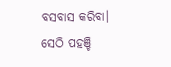ବସବାସ କରିବା। ସେଠି ପହଞ୍ଚି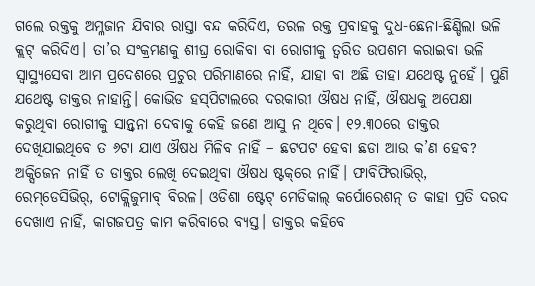ଗଲେ ରକ୍ତକୁ ଅମ୍ଳଜାନ ଯିବାର ରାସ୍ତା ବନ୍ଦ କରିଦିଏ, ତରଳ ରକ୍ତ ପ୍ରବାହକୁ ଦୁଧ-ଛେନା-ଛିଣ୍ଡିଲା ଭଳି କ୍ଲଟ୍‌ କରିଦିଏ। ତା’ର ସଂକ୍ରମଣକୁ ଶୀଘ୍ର ରୋକିବା ବା ରୋଗୀକୁ ତ୍ୱରିତ ଉପଶମ କରାଇବା ଭଳି ସ୍ବାସ୍ଥ୍ୟସେବା ଆମ ପ୍ରଦେଶରେ ପ୍ରଚୁର ପରିମାଣରେ ନାହିଁ, ଯାହା ବା ଅଛି ତାହା ଯଥେଷ୍ଟ ନୁହେଁ। ପୁଣି ଯଥେଷ୍ଟ ଡାକ୍ତର ନାହାନ୍ତି। କୋଭିଡ ହସ୍‌ପିଟାଲରେ ଦରକାରୀ ଔଷଧ ନାହିଁ, ଔଷଧକୁ ଅପେକ୍ଷା କରୁଥିବା ରୋଗୀକୁ ସାନ୍ତ୍ୱନା ଦେବାକୁ କେହି ଜଣେ ଆସୁ ନ ଥିବେ। ୧୨.୩୦ରେ ଡାକ୍ତର ଦେଖିଯାଇଥିବେ ତ ୬ଟା ଯାଏ ଔଷଧ ମିଳିବ ନାହିଁ – ଛଟପଟ ହେବା ଛଡା ଆଉ କ’ଣ ହେବ? ଅକ୍ସିଜେନ ନାହିଁ ତ ଡାକ୍ତର ଲେଖି ଦେଇଥିବା ଔଷଧ ଷ୍ଟକ୍‌ରେ ନାହିଁ। ଫାବିଫିରାଭିର୍‌, ରେମ୍‌ଡେସିଭିର୍‌, ଟୋକ୍ଲିଜୁମାବ୍‌ ବିରଳ। ଓଡିଶା ଷ୍ଟେଟ୍‌ ମେଡିକାଲ୍‌ କର୍ପୋରେଶନ୍‌ ତ କାହା ପ୍ରତି ଦରଦ ଦେଖାଏ ନାହିଁ, କାଗଜପତ୍ର କାମ କରିବାରେ ବ୍ୟସ୍ତ। ଡାକ୍ତର କହିବେ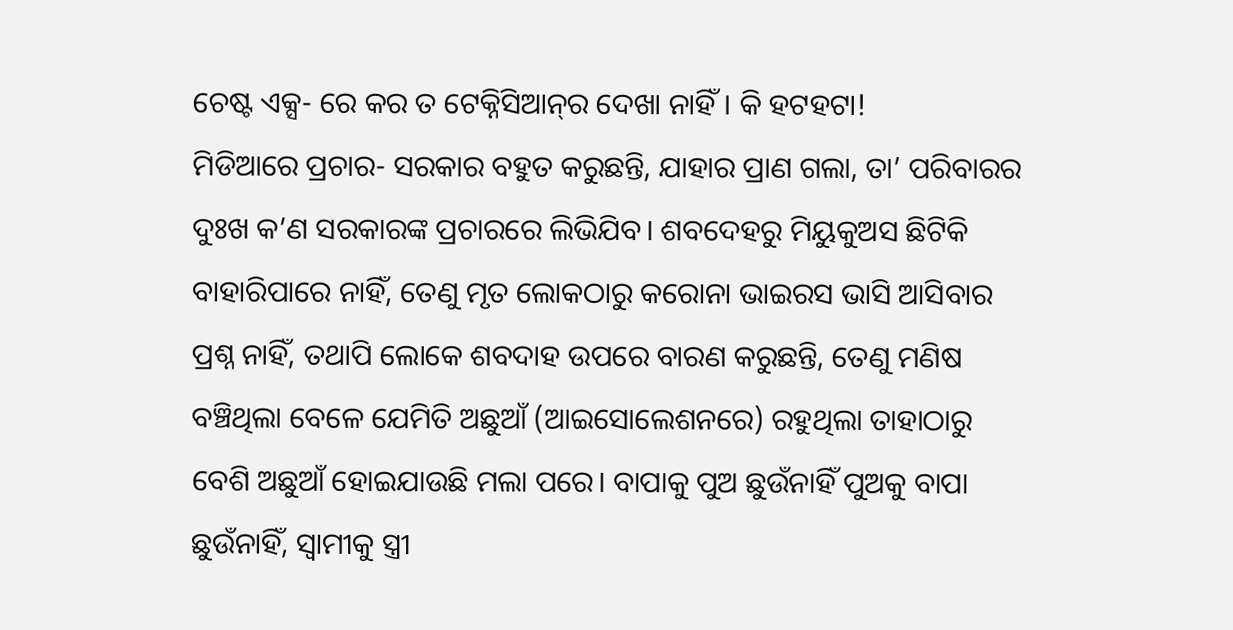ଚେଷ୍ଟ ଏକ୍ସ- ରେ କର ତ ଟେକ୍ନିସିଆନ୍‌ର ଦେଖା ନାହିଁ। କି ହଟହଟା!
ମିଡିଆରେ ପ୍ରଚାର- ସରକାର ବହୁତ କରୁଛନ୍ତି, ଯାହାର ପ୍ରାଣ ଗଲା, ତା’ ପରିବାରର ଦୁଃଖ କ’ଣ ସରକାରଙ୍କ ପ୍ରଚାରରେ ଲିଭିଯିବ। ଶବଦେହରୁ ମିୟୁକୁଅସ ଛିଟିକି ବାହାରିପାରେ ନାହିଁ, ତେଣୁ ମୃତ ଲୋକଠାରୁ କରୋନା ଭାଇରସ ଭାସି ଆସିବାର ପ୍ରଶ୍ନ ନାହିଁ, ତଥାପି ଲୋକେ ଶବଦାହ ଉପରେ ବାରଣ କରୁଛନ୍ତି, ତେଣୁ ମଣିଷ ବଞ୍ଚିଥିଲା ବେଳେ ଯେମିତି ଅଛୁଆଁ (ଆଇସୋଲେଶନରେ) ରହୁଥିଲା ତାହାଠାରୁ ବେଶି ଅଛୁଆଁ ହୋଇଯାଉଛି ମଲା ପରେ। ବାପାକୁ ପୁଅ ଛୁଉଁନାହିଁ ପୁଅକୁ ବାପା ଛୁଉଁନାହିଁ, ସ୍ବାମୀକୁ ସ୍ତ୍ରୀ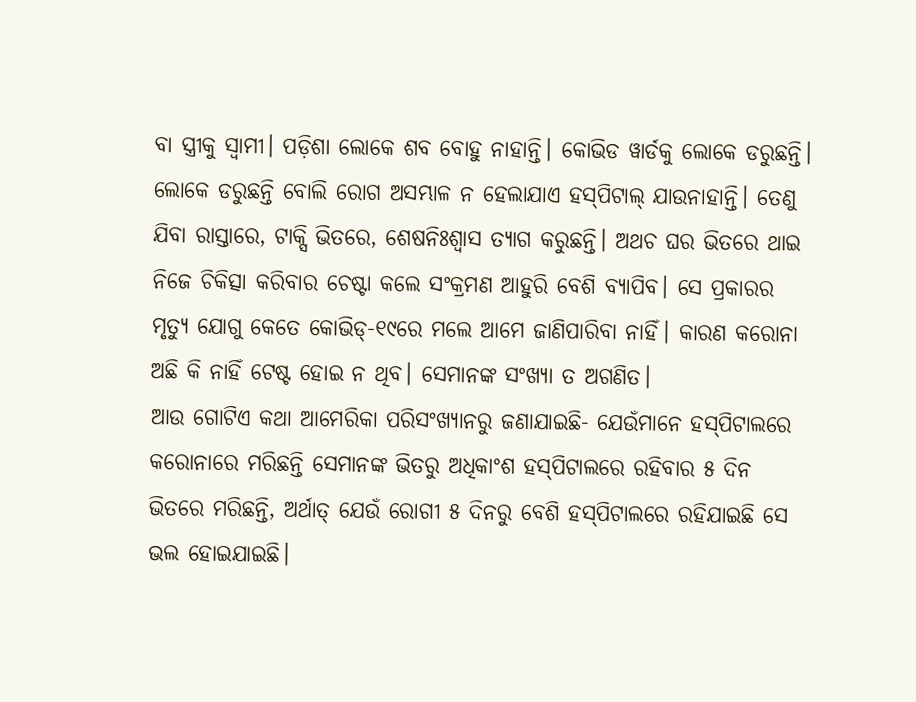ବା ସ୍ତ୍ରୀକୁ ସ୍ବାମୀ। ପଡ଼ିଶା ଲୋକେ ଶବ ବୋହୁ ନାହାନ୍ତି। କୋଭିଡ ୱାର୍ଡକୁ ଲୋକେ ଡରୁଛନ୍ତି।
ଲୋକେ ଡରୁଛନ୍ତି ବୋଲି ରୋଗ ଅସମ୍ଭାଳ ନ ହେଲାଯାଏ ହସ୍‌ପିଟାଲ୍‌ ଯାଉନାହାନ୍ତି। ତେଣୁ ଯିବା ରାସ୍ତାରେ, ଟାକ୍ସି ଭିତରେ, ଶେଷନିଃଶ୍ୱାସ ତ୍ୟାଗ କରୁଛନ୍ତି। ଅଥଚ ଘର ଭିତରେ ଥାଇ ନିଜେ ଚିକିତ୍ସା କରିବାର ଚେଷ୍ଟା କଲେ ସଂକ୍ରମଣ ଆହୁରି ବେଶି ବ୍ୟାପିବ। ସେ ପ୍ରକାରର ମୃତ୍ୟୁ ଯୋଗୁ କେତେ କୋଭିଡ୍‌-୧୯ରେ ମଲେ ଆମେ ଜାଣିପାରିବା ନାହିଁ। କାରଣ କରୋନା ଅଛି କି ନାହିଁ ଟେଷ୍ଟ ହୋଇ ନ ଥିବ। ସେମାନଙ୍କ ସଂଖ୍ୟା ତ ଅଗଣିତ।
ଆଉ ଗୋଟିଏ କଥା ଆମେରିକା ପରିସଂଖ୍ୟାନରୁ ଜଣାଯାଇଛି- ଯେଉଁମାନେ ହସ୍‌ପିଟାଲରେ କରୋନାରେ ମରିଛନ୍ତି ସେମାନଙ୍କ ଭିତରୁ ଅଧିକାଂଶ ହସ୍‌ପିଟାଲରେ ରହିବାର ୫ ଦିନ ଭିତରେ ମରିଛନ୍ତି, ଅର୍ଥାତ୍‌ ଯେଉଁ ରୋଗୀ ୫ ଦିନରୁ ବେଶି ହସ୍‌ପିଟାଲରେ ରହିଯାଇଛି ସେ ଭଲ ହୋଇଯାଇଛି।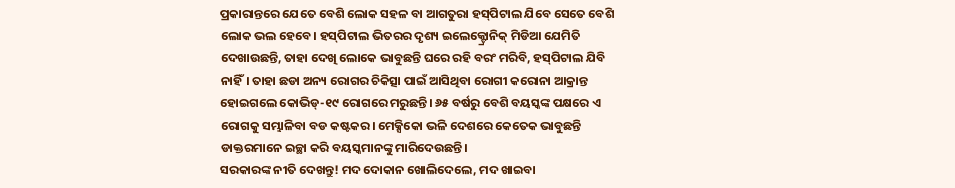ପ୍ରକାରାନ୍ତରେ ଯେତେ ବେଶି ଲୋକ ସହଳ ବା ଆଗତୁରା ହସ୍‌ପିଟାଲ ଯିବେ ସେତେ ବେଶି ଲୋକ ଭଲ ହେବେ। ହସ୍‌ପିଟାଲ ଭିତରର ଦୃଶ୍ୟ ଇଲେକ୍ଟ୍ରୋନିକ୍‌ ମିଡିଆ ଯେମିତି ଦେଖାଉଛନ୍ତି, ତାହା ଦେଖି ଲୋକେ ଭାବୁଛନ୍ତି ଘରେ ରହି ବରଂ ମରିବି, ହସ୍‌ପିଟାଲ ଯିବି ନାହିଁ। ତାହା ଛଡା ଅନ୍ୟ ରୋଗର ଚିକିତ୍ସା ପାଇଁ ଆସିଥିବା ରୋଗୀ କରୋନା ଆକ୍ରାନ୍ତ ହୋଇଗଲେ କୋଭିଡ୍‌-୧୯ ରୋଗରେ ମରୁଛନ୍ତି। ୬୫ ବର୍ଷରୁ ବେଶି ବୟସ୍କଙ୍କ ପକ୍ଷରେ ଏ ରୋଗକୁ ସମ୍ଭାଳିବା ବଡ କଷ୍ଟକର। ମେକ୍ସିକୋ ଭଳି ଦେଶରେ କେତେକ ଭାବୁଛନ୍ତି ଡାକ୍ତରମାନେ ଇଚ୍ଛା କରି ବୟସ୍କମାନଙ୍କୁ ମାରିଦେଉଛନ୍ତି।
ସରକାରଙ୍କ ନୀତି ଦେଖନ୍ତୁ! ମଦ ଦୋକାନ ଖୋଲିଦେଲେ, ମଦ ଖାଇବା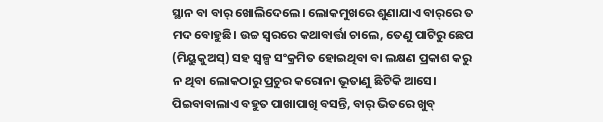ସ୍ଥାନ ବା ବାର୍‌ ଖୋଲିଦେଲେ। ଲୋକମୁଖରେ ଶୁଣାଯାଏ ବାର୍‌ରେ ତ ମଦ ବୋହୁଛି। ଉଚ୍ଚ ସ୍ବରରେ କଥାବାର୍ତ୍ତା ଚାଲେ, ତେଣୁ ପାଟିରୁ ଛେପ (ମିୟୁକୁଅସ୍‌) ସହ ସ୍ବଳ୍ପ ସଂକ୍ରମିତ ହୋଇଥିବା ବା ଲକ୍ଷଣ ପ୍ରକାଶ କରୁ ନ ଥିବା ଲୋକଠାରୁ ପ୍ରଚୁର କରୋନା ଭୂତାଣୁ ଛିଟିକି ଆସେ। ପିଇବାବାଲାଏ ବହୁତ ପାଖାପାଖି ବସନ୍ତି, ବାର୍‌ ଭିତରେ ଖୁବ୍‌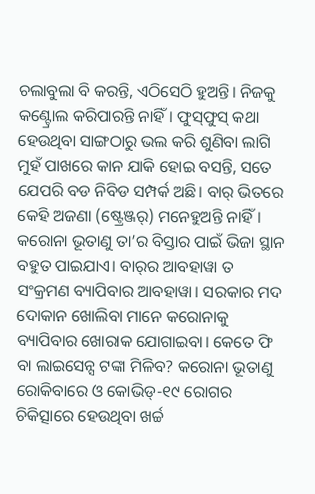ଚଲାବୁଲା ବି କରନ୍ତି, ଏଠିସେଠି ହୁଅନ୍ତି। ନିଜକୁ କଣ୍ଟ୍ରୋଲ କରିପାରନ୍ତି ନାହିଁ। ଫୁସ୍‌ଫୁସ୍‌ କଥା ହେଉଥିବା ସାଙ୍ଗଠାରୁ ଭଲ କରି ଶୁଣିବା ଲାଗି ମୁହଁ ପାଖରେ କାନ ଯାକି ହୋଇ ବସନ୍ତି, ସତେ ଯେପରି ବଡ ନିବିଡ ସମ୍ପର୍କ ଅଛି। ବାର୍‌ ଭିତରେ କେହି ଅଜଣା (ଷ୍ଟ୍ରେଞ୍ଜର୍‌) ମନେହୁଅନ୍ତି ନାହିଁ। କରୋନା ଭୂତାଣୁ ତା’ର ବିସ୍ତାର ପାଇଁ ଭିଜା ସ୍ଥାନ ବହୁତ ପାଇଯାଏ। ବାର୍‌ର ଆବହାୱା ତ ସଂକ୍ରମଣ ବ୍ୟାପିବାର ଆବହାୱା। ସରକାର ମଦ ଦୋକାନ ଖୋଲିବା ମାନେ କରୋନାକୁ ବ୍ୟାପିବାର ଖୋରାକ ଯୋଗାଇବା। କେତେ ଫି ବା ଲାଇସେନ୍ସ ଟଙ୍କା ମିଳିବ? କରୋନା ଭୂତାଣୁ ରୋକିବାରେ ଓ କୋଭିଡ୍‌-୧୯ ରୋଗର ଚିକିତ୍ସାରେ ହେଉଥିବା ଖର୍ଚ୍ଚ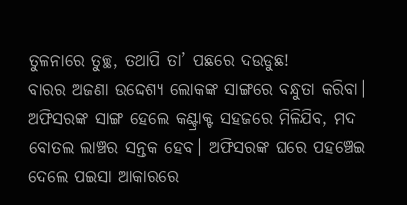ତୁଳନାରେ ତୁଚ୍ଛ, ତଥାପି ତା’ ପଛରେ ଦଉଡୁଛ!
ବାରର ଅଜଣା ଉଦ୍ଦେଶ୍ୟ ଲୋକଙ୍କ ସାଙ୍ଗରେ ବନ୍ଧୁତା କରିବା। ଅଫିସରଙ୍କ ସାଙ୍ଗ ହେଲେ କଣ୍ଟ୍ରାକ୍ଟ ସହଜରେ ମିଳିଯିବ, ମଦ ବୋତଲ ଲାଞ୍ଚର ସନ୍ତକ ହେବ। ଅଫିସରଙ୍କ ଘରେ ପହଞ୍ଚେଇ ଦେଲେ ପଇସା ଆକାରରେ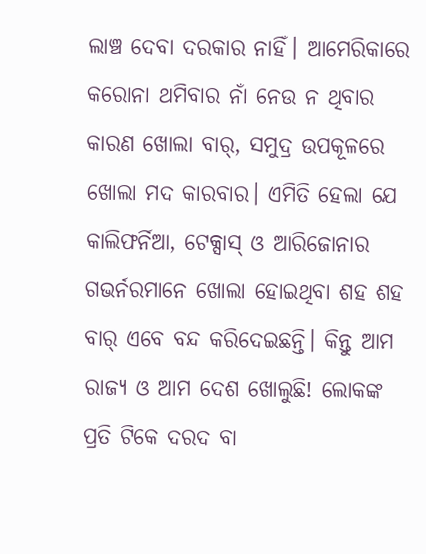ଲାଞ୍ଚ ଦେବା ଦରକାର ନାହିଁ। ଆମେରିକାରେ କରୋନା ଥମିବାର ନାଁ ନେଉ ନ ଥିବାର କାରଣ ଖୋଲା ବାର୍‌, ସମୁଦ୍ର ଉପକୂଳରେ ଖୋଲା ମଦ କାରବାର। ଏମିତି ହେଲା ଯେ କାଲିଫର୍ନିଆ, ଟେକ୍ସାସ୍‌ ଓ ଆରିଜୋନାର ଗଭର୍ନରମାନେ ଖୋଲା ହୋଇଥିବା ଶହ ଶହ ବାର୍‌ ଏବେ ବନ୍ଦ କରିଦେଇଛନ୍ତି। କିନ୍ତୁ ଆମ ରାଜ୍ୟ ଓ ଆମ ଦେଶ ଖୋଲୁଛି! ଲୋକଙ୍କ ପ୍ରତି ଟିକେ ଦରଦ ବା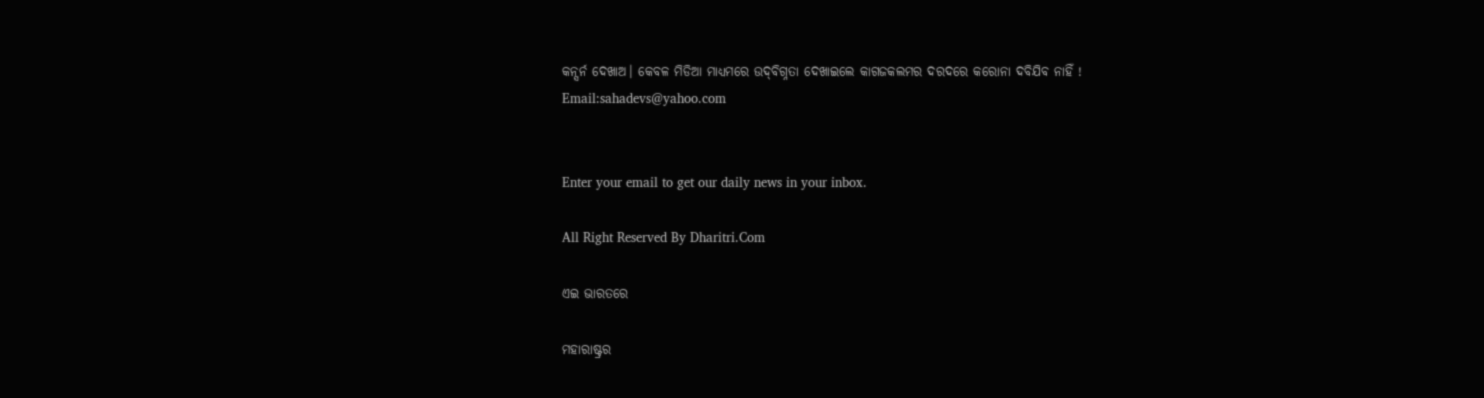କନ୍ସର୍ନ ଦେଖାଅ। କେବଳ ମିଡିଆ ମାଧ୍ୟମରେ ଉଦ୍‌ବିଗ୍ନତା ଦେଖାଇଲେ କାଗଜକଲମର ଦରଦରେ କରୋନା ଦବିଯିବ ନାହିଁ !
Email:sahadevs@yahoo.com


Enter your email to get our daily news in your inbox.

All Right Reserved By Dharitri.Com

ଏଇ ଭାରତରେ

ମହାରାଷ୍ଟ୍ରର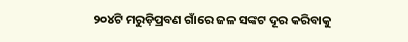୨୦୪ଟି ମରୁଡ଼ିପ୍ରବଣ ଗାଁରେ ଜଳ ସଙ୍କଟ ଦୂର କରିବାକୁ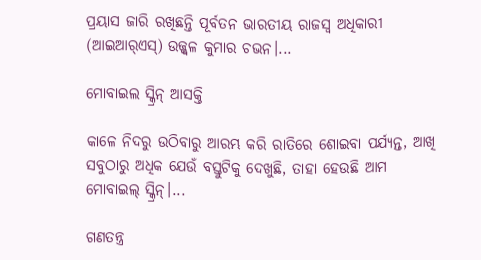ପ୍ରୟାସ ଜାରି ରଖିଛନ୍ତି ପୂର୍ବତନ ଭାରତୀୟ ରାଜସ୍ବ ଅଧିକାରୀ (ଆଇଆର୍‌ଏସ୍‌) ଉଜ୍ଜ୍ୱଳ କୁମାର ଚଭନ।...

ମୋବାଇଲ ସ୍କ୍ରିନ୍‌ ଆସକ୍ତି

କାଳେ ନିଦରୁ ଉଠିବାରୁ ଆରମ୍ଭ କରି ରାତିରେ ଶୋଇବା ପର୍ଯ୍ୟନ୍ତ, ଆଖି ସବୁଠାରୁ ଅଧିକ ଯେଉଁ ବସ୍ତୁଟିକୁ ଦେଖୁଛି, ତାହା ହେଉଛି ଆମ ମୋବାଇଲ୍‌ ସ୍କ୍ରିନ୍‌।...

ଗଣତନ୍ତ୍ର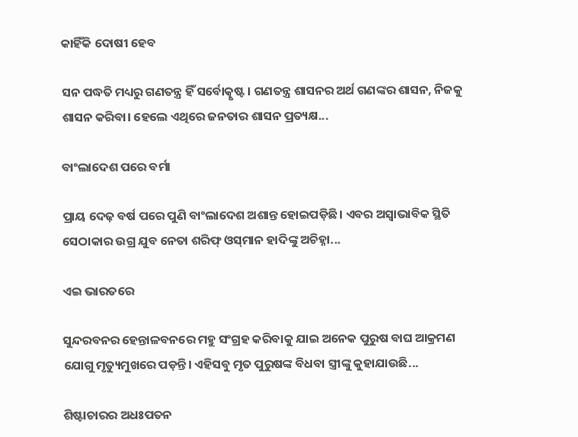କାହିଁକି ଦୋଷୀ ହେବ

ସନ ପଦ୍ଧତି ମଧ୍ୟରୁ ଗଣତନ୍ତ୍ର ହିଁ ସର୍ବୋତ୍କୃଷ୍ଟ। ଗଣତନ୍ତ୍ର ଶାସନର ଅର୍ଥ ଗଣଙ୍କର ଶାସନ, ନିଜକୁ ଶାସନ କରିବା। ହେଲେ ଏଥିରେ ଜନତାର ଶାସନ ପ୍ରତ୍ୟକ୍ଷ...

ବାଂଲାଦେଶ ପରେ ବର୍ମା

ପ୍ରାୟ ଦେଢ଼ ବର୍ଷ ପରେ ପୁଣି ବାଂଲାଦେଶ ଅଶାନ୍ତ ହୋଇପଡ଼ିଛି। ଏବର ଅସ୍ବାଭାବିକ ସ୍ଥିତି ସେଠାକାର ଉଗ୍ର ଯୁବ ନେତା ଶରିଫ୍‌ ଓସ୍‌ମାନ ହାଦିଙ୍କୁ ଅଚିହ୍ନା...

ଏଇ ଭାରତରେ

ସୁନ୍ଦରବନର ହେନ୍ତାଳବନରେ ମହୁ ସଂଗ୍ରହ କରିବାକୁ ଯାଇ ଅନେକ ପୁରୁଷ ବାଘ ଆକ୍ରମଣ ଯୋଗୁ ମୃତ୍ୟୁମୁଖରେ ପଡ଼ନ୍ତି। ଏହିସବୁ ମୃତ ପୁରୁଷଙ୍କ ବିଧବା ସ୍ତ୍ରୀଙ୍କୁ କୁହାଯାଉଛି...

ଶିଷ୍ଟାଚାରର ଅଧଃପତନ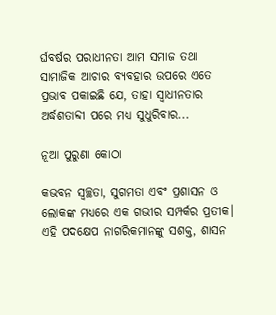ର୍ଘବର୍ଷର ପରାଧୀନତା ଆମ ସମାଜ ତଥା ସାମାଜିକ ଆଚାର ବ୍ୟବହାର ଉପରେ ଏତେ ପ୍ରଭାବ ପକାଇଛି ଯେ, ତାହା ସ୍ୱାଧୀନତାର ଅର୍ଦ୍ଧଶତାବ୍ଦୀ ପରେ ମଧ୍ୟ ସୁଧୁରିବାର...

ନୂଆ ପୁରୁଣା କୋଠା

କଭବନ ସ୍ୱଚ୍ଛତା, ସୁଗମତା ଏବଂ ପ୍ରଶାସନ ଓ ଲୋକଙ୍କ ମଧ୍ୟରେ ଏକ ଗଭୀର ସମ୍ପର୍କର ପ୍ରତୀକ। ଏହି ପଦକ୍ଷେପ ନାଗରିକମାନଙ୍କୁ ସଶକ୍ତ, ଶାସନ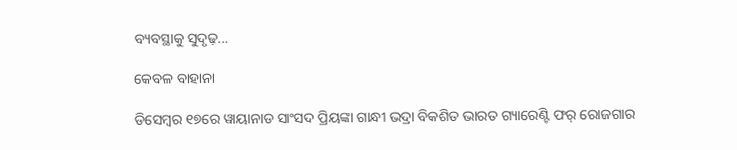ବ୍ୟବସ୍ଥାକୁ ସୁଦୃଢ଼...

କେବଳ ବାହାନା

ଡିସେମ୍ୱର ୧୭ରେ ୱାୟାନାଡ ସାଂସଦ ପ୍ରିୟଙ୍କା ଗାନ୍ଧୀ ଭଦ୍ରା ବିକଶିତ ଭାରତ ଗ୍ୟାରେଣ୍ଟି ଫର୍‌ ରୋଜଗାର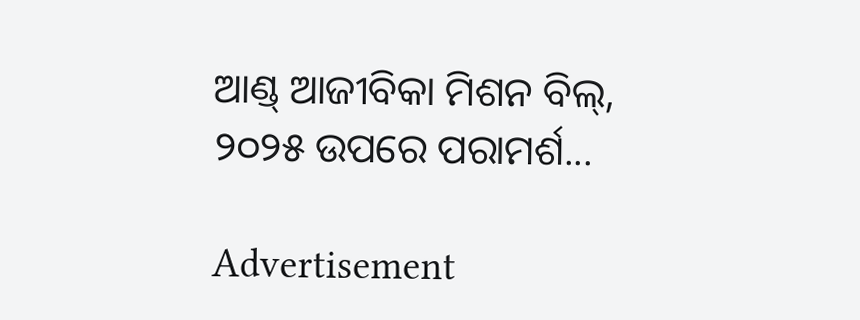ଆଣ୍ଡ୍‌ ଆଜୀବିକା ମିଶନ ବିଲ୍‌, ୨୦୨୫ ଉପରେ ପରାମର୍ଶ...

Advertisement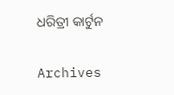ଧରିତ୍ରୀ କାର୍ଟୁନ

Archives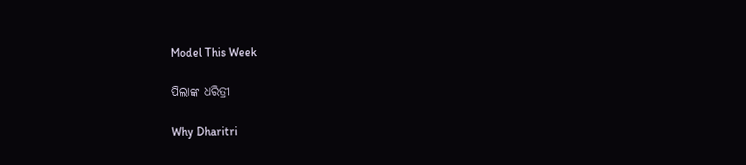Model This Week

ପିଲାଙ୍କ ଧରିତ୍ରୀ

Why Dharitri